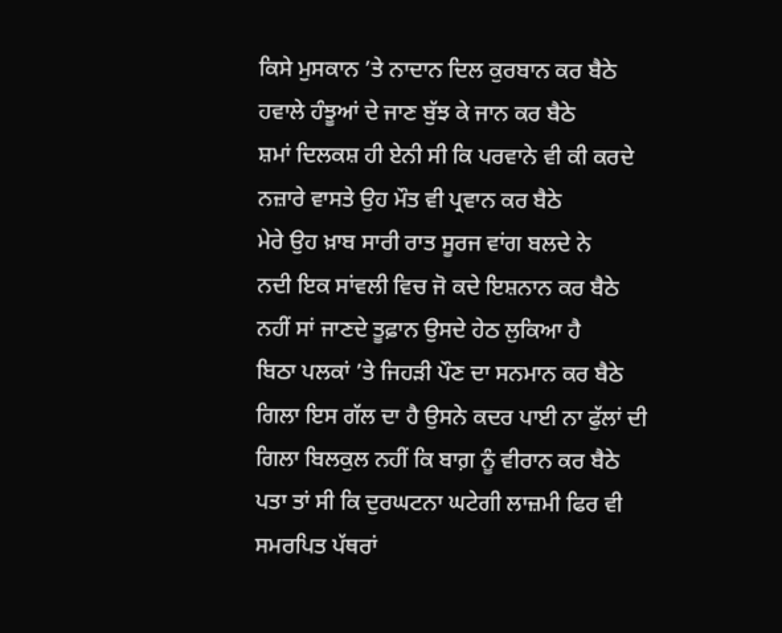ਕਿਸੇ ਮੁਸਕਾਨ ’ਤੇ ਨਾਦਾਨ ਦਿਲ ਕੁਰਬਾਨ ਕਰ ਬੈਠੇ
ਹਵਾਲੇ ਹੰਝੂਆਂ ਦੇ ਜਾਣ ਬੁੱਝ ਕੇ ਜਾਨ ਕਰ ਬੈਠੇ
ਸ਼ਮਾਂ ਦਿਲਕਸ਼ ਹੀ ਏਨੀ ਸੀ ਕਿ ਪਰਵਾਨੇ ਵੀ ਕੀ ਕਰਦੇ
ਨਜ਼ਾਰੇ ਵਾਸਤੇ ਉਹ ਮੌਤ ਵੀ ਪ੍ਰਵਾਨ ਕਰ ਬੈਠੇ
ਮੇਰੇ ਉਹ ਖ਼ਾਬ ਸਾਰੀ ਰਾਤ ਸੂਰਜ ਵਾਂਗ ਬਲਦੇ ਨੇ
ਨਦੀ ਇਕ ਸਾਂਵਲੀ ਵਿਚ ਜੋ ਕਦੇ ਇਸ਼ਨਾਨ ਕਰ ਬੈਠੇ
ਨਹੀਂ ਸਾਂ ਜਾਣਦੇ ਤੂਫ਼ਾਨ ਉਸਦੇ ਹੇਠ ਲੁਕਿਆ ਹੈ
ਬਿਠਾ ਪਲਕਾਂ ’ਤੇ ਜਿਹੜੀ ਪੌਣ ਦਾ ਸਨਮਾਨ ਕਰ ਬੈਠੇ
ਗਿਲਾ ਇਸ ਗੱਲ ਦਾ ਹੈ ਉਸਨੇ ਕਦਰ ਪਾਈ ਨਾ ਫੁੱਲਾਂ ਦੀ
ਗਿਲਾ ਬਿਲਕੁਲ ਨਹੀਂ ਕਿ ਬਾਗ਼ ਨੂੰ ਵੀਰਾਨ ਕਰ ਬੈਠੇ
ਪਤਾ ਤਾਂ ਸੀ ਕਿ ਦੁਰਘਟਨਾ ਘਟੇਗੀ ਲਾਜ਼ਮੀ ਫਿਰ ਵੀ
ਸਮਰਪਿਤ ਪੱਥਰਾਂ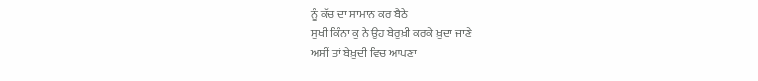ਨੂੰ ਕੱਚ ਦਾ ਸਾਮਾਨ ਕਰ ਬੈਠੇ
ਸੁਖੀ ਕਿੰਨਾ ਕੁ ਨੇ ਉਹ ਬੇਰੁਖ਼ੀ ਕਰਕੇ ਖ਼ੁਦਾ ਜਾਣੇ
ਅਸੀਂ ਤਾਂ ਬੇਖ਼ੁਦੀ ਵਿਚ ਆਪਣਾ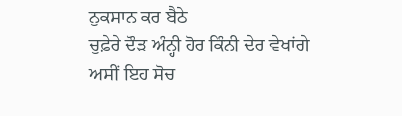ਨੁਕਸਾਨ ਕਰ ਬੈਠੇ
ਚੁਫ਼ੇਰੇ ਦੌੜ ਅੰਨ੍ਹੀ ਹੋਰ ਕਿੰਨੀ ਦੇਰ ਵੇਖਾਂਗੇ
ਅਸੀਂ ਇਹ ਸੋਚ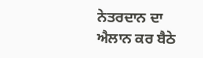ਨੇਤਰਦਾਨ ਦਾ ਐਲਾਨ ਕਰ ਬੈਠੇ